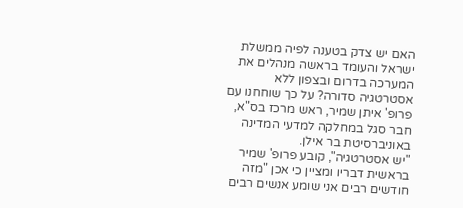האם יש צדק בטענה לפיה ממשלת ישראל והעומד בראשה מנהלים את המערכה בדרום ובצפון ללא אסטרטגיה סדורה? על כך שוחחנו עם פרופ' איתן שמיר, ראש מרכז בס"א, חבר סגל במחלקה למדעי המדינה באוניברסיטת בר אילן.
"יש אסטרטגיה", קובע פרופ' שמיר בראשית דבריו ומציין כי אכן "מזה חודשים רבים אני שומע אנשים רבים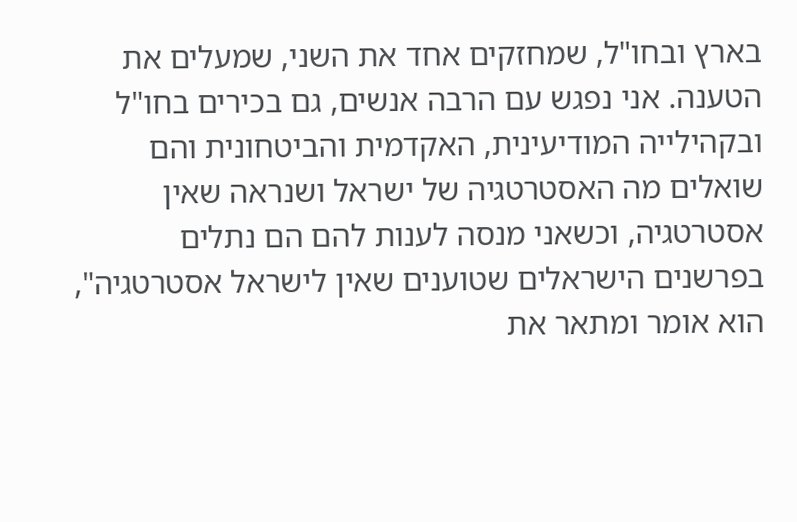בארץ ובחו"ל, שמחזקים אחד את השני, שמעלים את הטענה. אני נפגש עם הרבה אנשים, גם בכירים בחו"ל ובקהילייה המודיעינית, האקדמית והביטחונית והם שואלים מה האסטרטגיה של ישראל ושנראה שאין אסטרטגיה, וכשאני מנסה לענות להם הם נתלים בפרשנים הישראלים שטוענים שאין לישראל אסטרטגיה", הוא אומר ומתאר את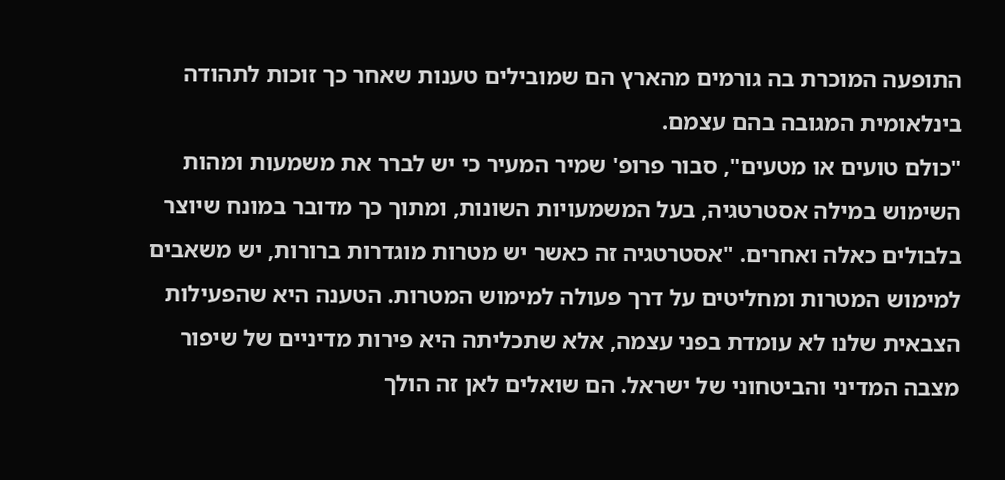התופעה המוכרת בה גורמים מהארץ הם שמובילים טענות שאחר כך זוכות לתהודה בינלאומית המגובה בהם עצמם.
"כולם טועים או מטעים", סבור פרופ' שמיר המעיר כי יש לברר את משמעות ומהות השימוש במילה אסטרטגיה, בעל המשמעויות השונות, ומתוך כך מדובר במונח שיוצר בלבולים כאלה ואחרים. "אסטרטגיה זה כאשר יש מטרות מוגדרות ברורות, יש משאבים למימוש המטרות ומחליטים על דרך פעולה למימוש המטרות. הטענה היא שהפעילות הצבאית שלנו לא עומדת בפני עצמה, אלא שתכליתה היא פירות מדיניים של שיפור מצבה המדיני והביטחוני של ישראל. הם שואלים לאן זה הולך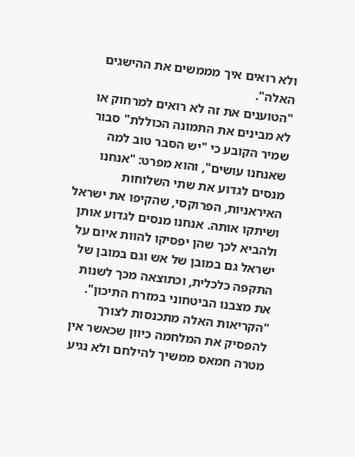ולא רואים איך מממשים את ההישגים האלה".
"הטוענים את זה לא רואים למרחוק או לא מבינים את התמונה הכוללת" סבור שמיר הקובע כי "יש הסבר טוב למה שאנחנו עושים", והוא מפרט: "אנחנו מנסים לגדוע את שתי השלוחות האיראניות, הפרוקסי, שהקיפו את ישראל ושיתקו אותה. אנחנו מנסים לגדוע אותן ולהביא לכך שהן יפסיקו להוות איום על ישראל גם במובן של אש וגם במובן של התקפה כלכלית, וכתוצאה מכך לשנות את מצבנו הביטחוני במזרח התיכון".
"הקריאות האלה מתכנסות לצורך להפסיק את המלחמה כיוון שכאשר אין מטרה חמאס ממשיך להילחם ולא נגיע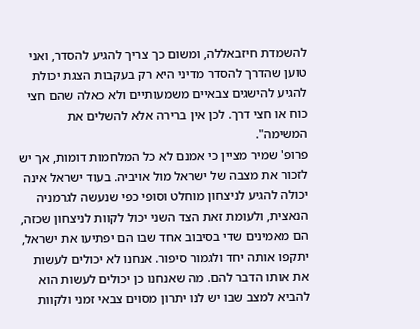להשמדת חיזבאללה, ומשום כך צריך להגיע להסדר, ואני טוען שהדרך להסדר מדיני היא רק בעקבות הצגת יכולת להגיע להישגים צבאיים משמעותיים ולא כאלה שהם חצי כוח או חצי דרך. לכן אין ברירה אלא להשלים את המשימה".
פרופ' שמיר מציין כי אמנם לא כל המלחמות דומות, אך יש לזכור את מצבה של ישראל מול אויביה. בעוד ישראל אינה יכולה להגיע לניצחון מוחלט וסופי כפי שנעשה לגרמניה הנאצית, ולעומת זאת הצד השני יכול לקוות לניצחון שכזה, הם מאמינים שדי בסיבוב אחד שבו הם יפתיעו את ישראל, יתקפו אותה יחד ולגמור סיפור. אנחנו לא יכולים לעשות את אותו הדבר להם. מה שאנחנו כן יכולים לעשות הוא להביא למצב שבו יש לנו יתרון מסוים צבאי זמני ולקוות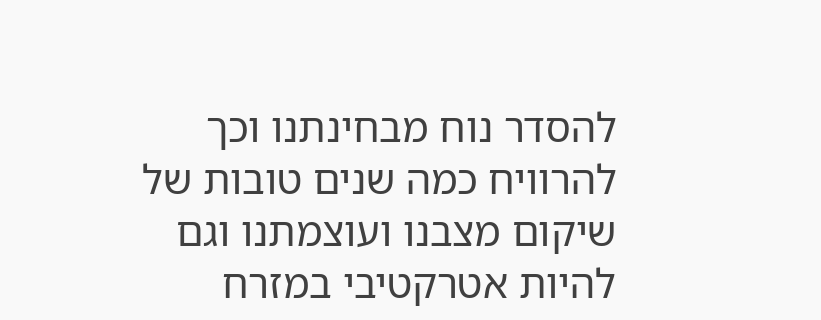להסדר נוח מבחינתנו וכך להרוויח כמה שנים טובות של שיקום מצבנו ועוצמתנו וגם להיות אטרקטיבי במזרח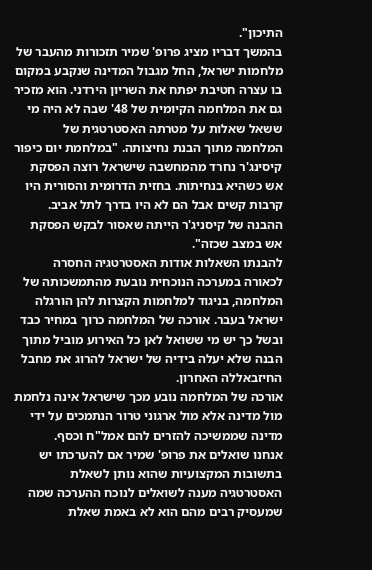התיכון".
בהמשך דבריו מציג פרופ' שמיר תזכורות מהעבר של מלחמות ישראל, החל מגבול המדינה שנקבע במקום בו עצרה חטיבת יפתח את השריון הירדני. הוא מזכיר גם את המלחמה הקיומית של 48' שבה לא היה מי ששאל שאלות על מטרתה האסטרטגית של המלחמה מתוך הבנת נחיצותה. "במלחמת יום כיפור קיסינג'ר נחרד מהמחשבה שישראל רוצה הפסקת אש כשהיא בנחיתות. בחזית הדרומית והסורית היו קרבות קשים אבל הם לא היו בדרך לתל אביב. ההבנה של קיסניג'ר הייתה שאסור לבקש הפסקת אש במצב שכזה".
להבנתו השאלות אודות האסטרטגיה החסרה לכאורה במערכה הנוכחית נובעת מהתמשכותה של המלחמה, בניגוד למלחמות הקצרות להן הורגלה ישראל בעבר. אורכה של המלחמה כרוך במחיר כבד ובשל כך יש מי ששואל לאן כל האירוע מוביל מתוך הבנה שלא יעלה בידיה של ישראל להרוג את מחבל החיזבאללה האחרון.
אורכה של המלחמה נובע מכך שישראל אינה נלחמת מול מדינה אלא מול ארגוני טרור הנתמכים על ידי מדינה שממשיכה להזרים להם אמל"ח וכסף.
אנחנו שואלים את פרופ' שמיר אם להערכתו יש בתשובות המקצועיות שהוא נותן לשאלת האסטרטגיה מענה לשואלים לנוכח ההערכה שמה שמעסיק רבים מהם הוא לא באמת שאלת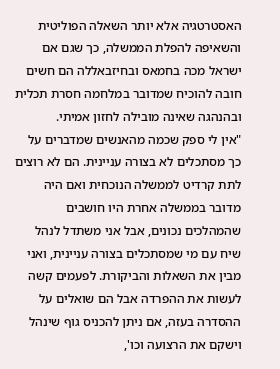האסטרטגיה אלא יותר השאלה הפוליטית והשאיפה להפלת הממשלה, כך שגם אם ישראל מכה בחמאס ובחיזבאללה הם חשים חובה להוכיח שמדובר במלחמה חסרת תכלית ובהנהגה שאינה מובילה לחזון אמיתי.
"אין לי ספק שכמה מהאנשים שמדברים על כך מסתכלים לא בצורה עניינית. הם לא רוצים לתת קרדיט לממשלה הנוכחית ואם היה מדובר בממשלה אחרת היו חושבים שהמהלכים נכונים, אבל אני משתדל לנהל שיח עם מי שמסתכלים בצורה עניינית, ואני מבין את השאלות והביקורת. לפעמים קשה לעשות את ההפרדה אבל הם שואלים על ההסדרה בעזה, אם ניתן להכניס גוף שינהל וישקם את הרצועה וכו',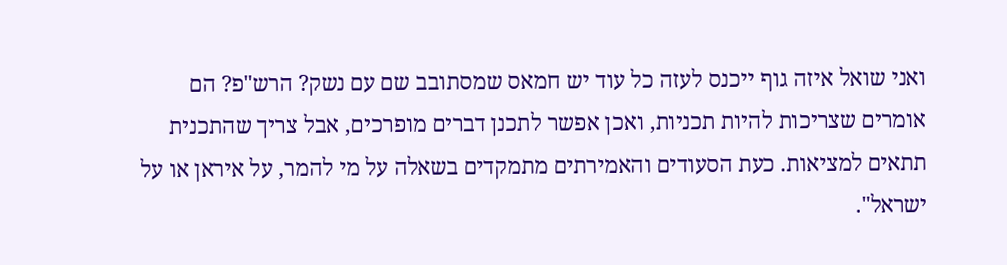ואני שואל איזה גוף ייכנס לעזה כל עוד יש חמאס שמסתובב שם עם נשק? הרש"פ? הם אומרים שצריכות להיות תכניות, ואכן אפשר לתכנן דברים מופרכים, אבל צריך שהתכנית תתאים למציאות. כעת הסעודים והאמירתים מתמקדים בשאלה על מי להמר, על איראן או על ישראל".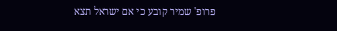פרופ' שמיר קובע כי אם ישראל תצא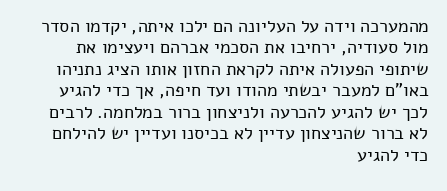מהמערכה וידה על העליונה הם ילכו איתה, יקדמו הסדר מול סעודיה, ירחיבו את הסכמי אברהם ויעצימו את שיתופי הפעולה איתה לקראת החזון אותו הציג נתניהו באו"ם למעבר יבשתי מהודו ועד חיפה, אך כדי להגיע לכך יש להגיע להכרעה ולניצחון ברור במלחמה. לרבים לא ברור שהניצחון עדיין לא בכיסנו ועדיין יש להילחם כדי להגיע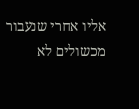אליו אחרי שנעבור מכשולים לא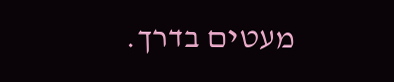מעטים בדרך.